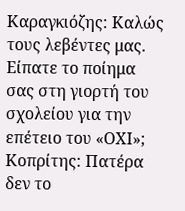Καραγκιόζης: Καλώς τους λεβέντες μας. Είπατε το ποίημα σας στη γιορτή του σχολείου για την επέτειο του «ΟΧΙ»;
Κοπρίτης: Πατέρα δεν το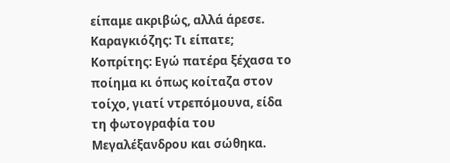είπαμε ακριβώς, αλλά άρεσε.
Καραγκιόζης: Τι είπατε;
Κοπρίτης: Εγώ πατέρα ξέχασα το ποίημα κι όπως κοίταζα στον τοίχο, γιατί ντρεπόμουνα, είδα τη φωτογραφία του Μεγαλέξανδρου και σώθηκα.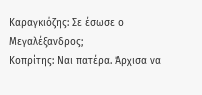Καραγκιόζης: Σε έσωσε ο Μεγαλέξανδρος;
Κοπρίτης: Ναι πατέρα. Άρχισα να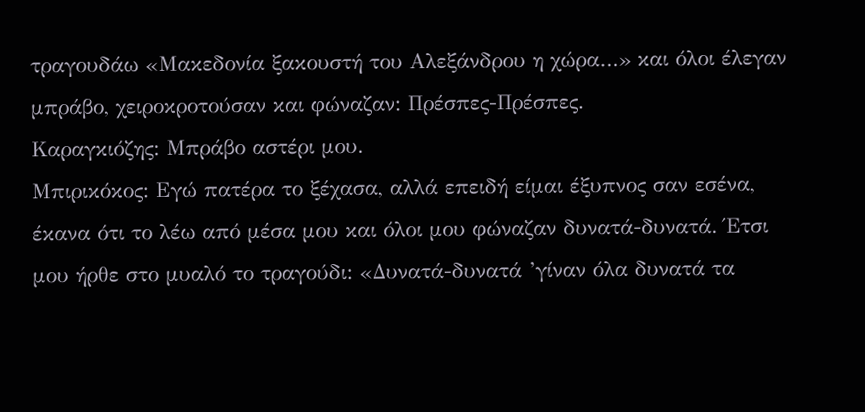τραγουδάω «Μακεδονία ξακουστή του Αλεξάνδρου η χώρα…» και όλοι έλεγαν μπράβο, χειροκροτούσαν και φώναζαν: Πρέσπες-Πρέσπες.
Καραγκιόζης: Μπράβο αστέρι μου.
Μπιρικόκος: Εγώ πατέρα το ξέχασα, αλλά επειδή είμαι έξυπνος σαν εσένα, έκανα ότι το λέω από μέσα μου και όλοι μου φώναζαν δυνατά-δυνατά. Έτσι μου ήρθε στο μυαλό το τραγούδι: «Δυνατά-δυνατά ’γίναν όλα δυνατά τα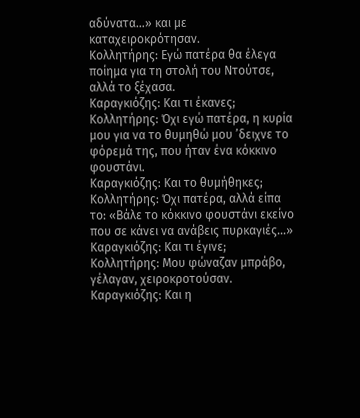αδύνατα…» και με καταχειροκρότησαν.
Κολλητήρης: Εγώ πατέρα θα έλεγα ποίημα για τη στολή του Ντούτσε, αλλά το ξέχασα.
Καραγκιόζης: Και τι έκανες;
Κολλητήρης: Όχι εγώ πατέρα, η κυρία μου για να το θυμηθώ μου ’δειχνε το φόρεμά της, που ήταν ένα κόκκινο φουστάνι.
Καραγκιόζης: Και το θυμήθηκες;
Κολλητήρης: Όχι πατέρα, αλλά είπα το: «Βάλε το κόκκινο φουστάνι εκείνο που σε κάνει να ανάβεις πυρκαγιές…»
Καραγκιόζης: Και τι έγινε;
Κολλητήρης: Μου φώναζαν μπράβο, γέλαγαν, χειροκροτούσαν.
Καραγκιόζης: Και η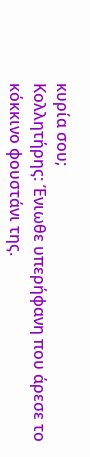κυρία σου;
Κολλητήρης: Ένιωθε υπερήφανη που άρεσε το κόκκινο φουστάνι της.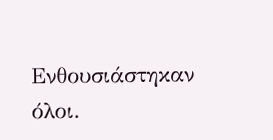Ενθουσιάστηκαν όλοι.